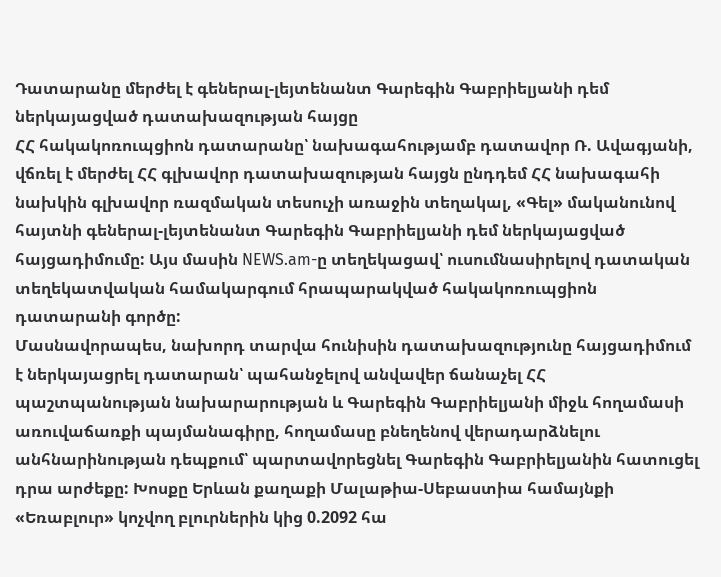Դատարանը մերժել է գեներալ-լեյտենանտ Գարեգին Գաբրիելյանի դեմ ներկայացված դատախազության հայցը
ՀՀ հակակոռուպցիոն դատարանը՝ նախագահությամբ դատավոր Ռ. Ավագյանի, վճռել է մերժել ՀՀ գլխավոր դատախազության հայցն ընդդեմ ՀՀ նախագահի նախկին գլխավոր ռազմական տեսուչի առաջին տեղակալ, «Գել» մականունով հայտնի գեներալ-լեյտենանտ Գարեգին Գաբրիելյանի դեմ ներկայացված հայցադիմումը: Այս մասին NEWS.am-ը տեղեկացավ՝ ուսումնասիրելով դատական տեղեկատվական համակարգում հրապարակված հակակոռուպցիոն դատարանի գործը:
Մասնավորապես, նախորդ տարվա հունիսին դատախազությունը հայցադիմում է ներկայացրել դատարան՝ պահանջելով անվավեր ճանաչել ՀՀ պաշտպանության նախարարության և Գարեգին Գաբրիելյանի միջև հողամասի առուվաճառքի պայմանագիրը, հողամասը բնեղենով վերադարձնելու անհնարինության դեպքում՝ պարտավորեցնել Գարեգին Գաբրիելյանին հատուցել դրա արժեքը: Խոսքը Երևան քաղաքի Մալաթիա-Սեբաստիա համայնքի «Եռաբլուր» կոչվող բլուրներին կից 0.2092 հա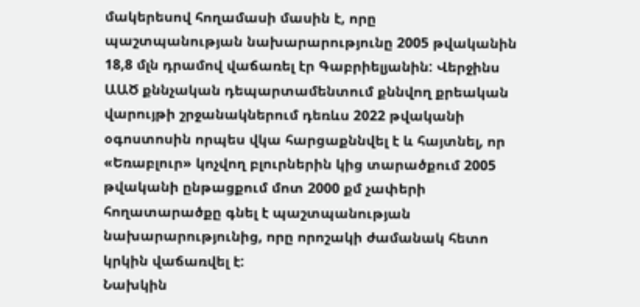մակերեսով հողամասի մասին է, որը պաշտպանության նախարարությունը 2005 թվականին 18,8 մլն դրամով վաճառել էր Գաբրիելյանին: Վերջինս ԱԱԾ քննչական դեպարտամենտում քննվող քրեական վարույթի շրջանակներում դեռևս 2022 թվականի օգոստոսին որպես վկա հարցաքննվել է և հայտնել, որ «Եռաբլուր» կոչվող բլուրներին կից տարածքում 2005 թվականի ընթացքում մոտ 2000 քմ չափերի հողատարածքը գնել է պաշտպանության նախարարությունից, որը որոշակի ժամանակ հետո կրկին վաճառվել է:
Նախկին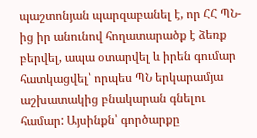պաշտոնյան պարզաբանել է, որ ՀՀ ՊՆ-ից իր անունով հողատարածք է ձեռք բերվել, ապա օտարվել և իրեն գումար հատկացվել՝ որպես ՊՆ երկարամյա աշխատակից բնակարան գնելու համար: Այսինքն՝ գործարքը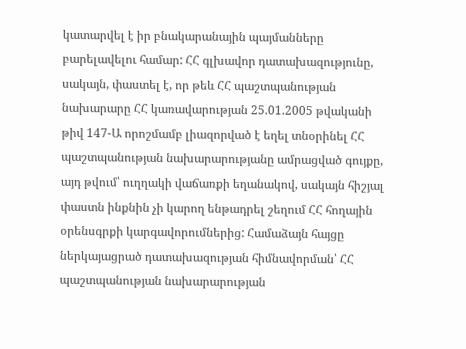կատարվել է իր բնակարանային պայմանները բարելավելու համար: ՀՀ գլխավոր դատախազությունը, սակայն, փաստել է, որ թեև ՀՀ պաշտպանության նախարարը ՀՀ կառավարության 25.01.2005 թվականի թիվ 147-Ա որոշմամբ լիազորված է եղել տնօրինել ՀՀ պաշտպանության նախարարությանը ամրացված գույքը, այդ թվում՝ ուղղակի վաճառքի եղանակով, սակայն հիշյալ փաստն ինքնին չի կարող ենթադրել շեղում ՀՀ հողային օրենսգրքի կարգավորումներից: Համաձայն հայցը ներկայացրած դատախազության հիմնավորման՝ ՀՀ պաշտպանության նախարարության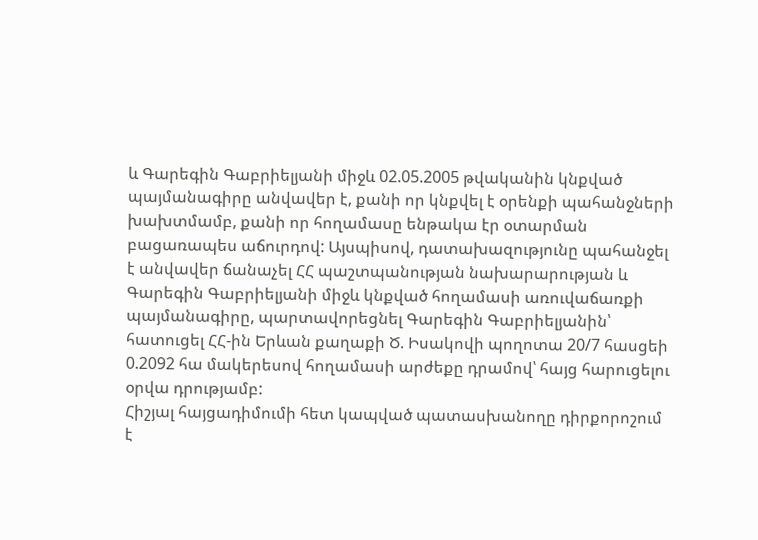և Գարեգին Գաբրիելյանի միջև 02.05.2005 թվականին կնքված պայմանագիրը անվավեր է, քանի որ կնքվել է օրենքի պահանջների խախտմամբ, քանի որ հողամասը ենթակա էր օտարման բացառապես աճուրդով: Այսպիսով, դատախազությունը պահանջել է անվավեր ճանաչել ՀՀ պաշտպանության նախարարության և Գարեգին Գաբրիելյանի միջև կնքված հողամասի առուվաճառքի պայմանագիրը, պարտավորեցնել Գարեգին Գաբրիելյանին՝ հատուցել ՀՀ-ին Երևան քաղաքի Ծ. Իսակովի պողոտա 20/7 հասցեի 0.2092 հա մակերեսով հողամասի արժեքը դրամով՝ հայց հարուցելու օրվա դրությամբ:
Հիշյալ հայցադիմումի հետ կապված պատասխանողը դիրքորոշում է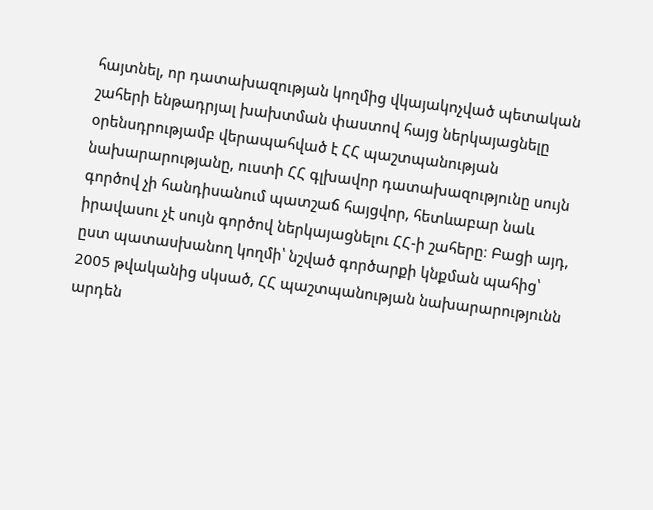հայտնել, որ դատախազության կողմից վկայակոչված պետական շահերի ենթադրյալ խախտման փաստով հայց ներկայացնելը օրենսդրությամբ վերապահված է ՀՀ պաշտպանության նախարարությանը, ուստի ՀՀ գլխավոր դատախազությունը սույն գործով չի հանդիսանում պատշաճ հայցվոր, հետևաբար նաև իրավասու չէ սույն գործով ներկայացնելու ՀՀ-ի շահերը։ Բացի այդ, ըստ պատասխանող կողմի՝ նշված գործարքի կնքման պահից՝ 2005 թվականից սկսած, ՀՀ պաշտպանության նախարարությունն արդեն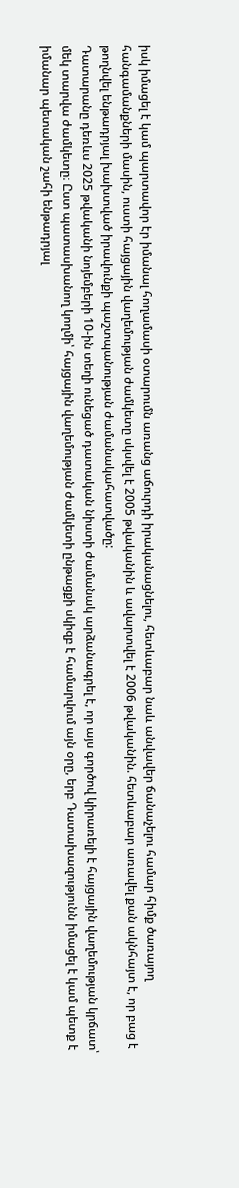իսկ իմացել է կամ պարտավոր էր իմանալ հողամասի օտարումն առանց աճուրդի իրականացնելու, հետևաբար նաև անվավեր ճանաչելու համար հիմք ծառայող հանգամանքների մասին, ուստի հայցային վաղեմության ժամկետը սկսվել է 2005 թվականին և ավարտվել է 2006 թվականին. հետևաբար առավել քան ակնհայտ է, որ բաց է թողնվել ենթադրյալ խախտված իրավունքի պաշտպանության ժամանակահատվածը:
Դատարանը դեռևս 2025 թվականի նոյեմբերի 10-ին տեղի ունեցած դատական նիստի ժամանակ արձանագրել է, որ այս գործով կիրառելի է հայցային վաղեմության կրճատ՝ մեկ տարվա ժամկետը։ Ըստ պատասխանող կողմի՝ հայցային վաղեմության ժամկետի ընթացքի սկիզբ է համարվում այն օրը, երբ Դատախազությունն իմացել է կամ պետք է իմանար պետական շահի ենթադրյալ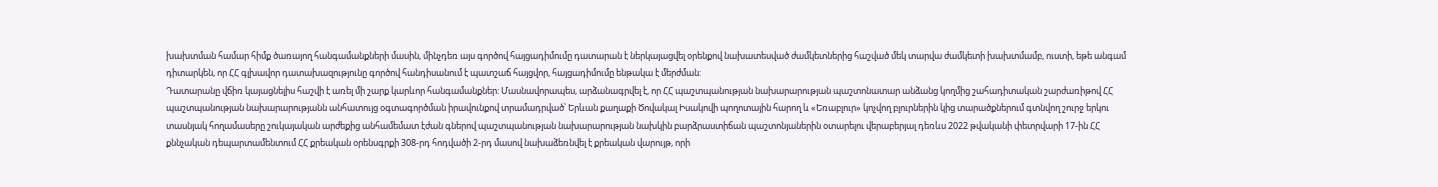խախտման համար հիմք ծառայող հանգամանքների մասին, մինչդեռ այս գործով հայցադիմումը դատարան է ներկայացվել օրենքով նախատեսված ժամկետներից հաշված մեկ տարվա ժամկետի խախտմամբ, ուստի, եթե անգամ դիտարկեն, որ ՀՀ գլխավոր դատախազությունը գործով հանդիսանում է պատշաճ հայցվոր, հայցադիմումը ենթակա է մերժման:
Դատարանը վճիռ կայացնելիս հաշվի է առել մի շարք կարևոր հանգամանքներ: Մասնավորապես, արձանագրվել է, որ ՀՀ պաշտպանության նախարարության պաշտոնատար անձանց կողմից շահադիտական շարժառիթով ՀՀ պաշտպանության նախարարությանն անհատույց օգտագործման իրավունքով տրամադրված՝ Երևան քաղաքի Ծովակալ Իսակովի պողոտային հարող և «Եռաբլուր» կոչվող բլուրներին կից տարածքներում գտնվող շուրջ երկու տասնյակ հողամասերը շուկայական արժեքից անհամեմատ էժան գներով պաշտպանության նախարարության նախկին բարձրաստիճան պաշտոնյաներին օտարելու վերաբերյալ դեռևս 2022 թվականի փետրվարի 17-ին ՀՀ քննչական դեպարտամենտում ՀՀ քրեական օրենսգրքի 308-րդ հոդվածի 2-րդ մասով նախաձեռնվել է քրեական վարույթ, որի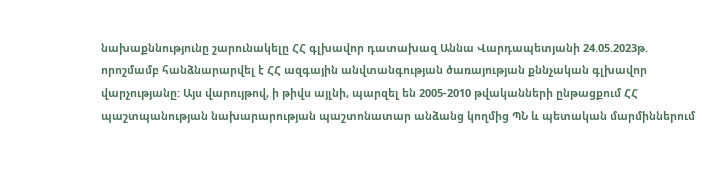նախաքննությունը շարունակելը ՀՀ գլխավոր դատախազ Աննա Վարդապետյանի 24.05.2023թ. որոշմամբ հանձնարարվել է ՀՀ ազգային անվտանգության ծառայության քննչական գլխավոր վարչությանը: Այս վարույթով, ի թիվս այլնի, պարզել են 2005-2010 թվականների ընթացքում ՀՀ պաշտպանության նախարարության պաշտոնատար անձանց կողմից ՊՆ և պետական մարմիններում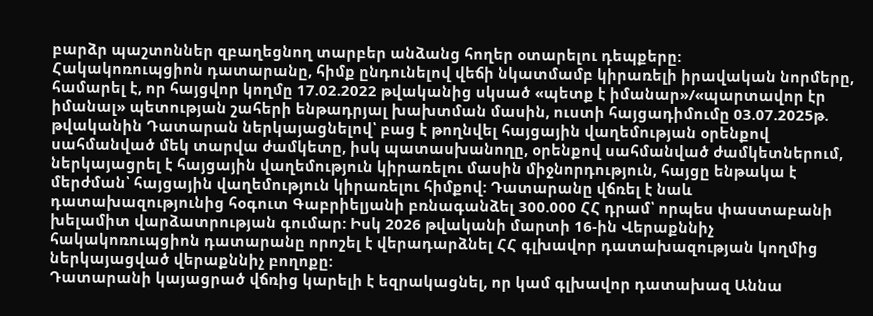բարձր պաշտոններ զբաղեցնող տարբեր անձանց հողեր օտարելու դեպքերը:
Հակակոռուպցիոն դատարանը, հիմք ընդունելով վեճի նկատմամբ կիրառելի իրավական նորմերը, համարել է, որ հայցվոր կողմը 17.02.2022 թվականից սկսած «պետք է իմանար»/«պարտավոր էր իմանալ» պետության շահերի ենթադրյալ խախտման մասին, ուստի հայցադիմումը 03.07.2025թ. թվականին Դատարան ներկայացնելով՝ բաց է թողնվել հայցային վաղեմության օրենքով սահմանված մեկ տարվա ժամկետը, իսկ պատասխանողը, օրենքով սահմանված ժամկետներում, ներկայացրել է հայցային վաղեմություն կիրառելու մասին միջնորդություն, հայցը ենթակա է մերժման՝ հայցային վաղեմություն կիրառելու հիմքով: Դատարանը վճռել է նաև դատախազությունից հօգուտ Գաբրիելյանի բռնագանձել 300.000 ՀՀ դրամ՝ որպես փաստաբանի խելամիտ վարձատրության գումար: Իսկ 2026 թվականի մարտի 16-ին Վերաքննիչ հակակոռուպցիոն դատարանը որոշել է վերադարձնել ՀՀ գլխավոր դատախազության կողմից ներկայացված վերաքննիչ բողոքը:
Դատարանի կայացրած վճռից կարելի է եզրակացնել, որ կամ գլխավոր դատախազ Աննա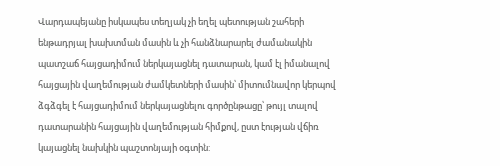Վարդապեյանը իսկապես տեղյակ չի եղել պետության շահերի ենթադրյալ խախտման մասին և չի հանձնարարել ժամանակին պատշաճ հայցադիմում ներկայացնել դատարան, կամ էլ իմանալով հայցային վաղեմության ժամկետների մասին՝ միտումնավոր կերպով ձգձգել է հայցադիմում ներկայացնելու գործընթացը՝ թույլ տալով դատարանին հայցային վաղեմության հիմքով, ըստ էության վճիռ կայացնել նախկին պաշտոնյայի օգտին: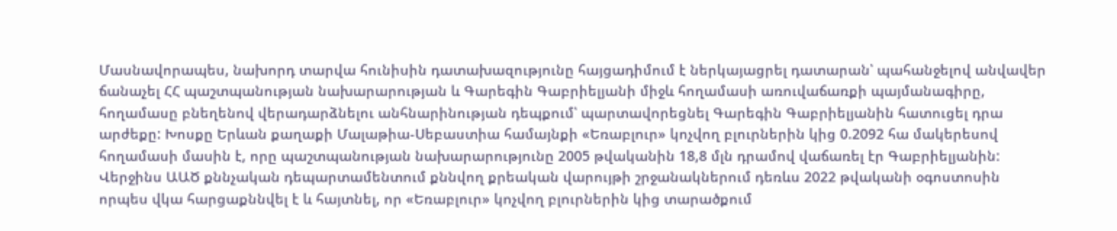Մասնավորապես, նախորդ տարվա հունիսին դատախազությունը հայցադիմում է ներկայացրել դատարան՝ պահանջելով անվավեր ճանաչել ՀՀ պաշտպանության նախարարության և Գարեգին Գաբրիելյանի միջև հողամասի առուվաճառքի պայմանագիրը, հողամասը բնեղենով վերադարձնելու անհնարինության դեպքում՝ պարտավորեցնել Գարեգին Գաբրիելյանին հատուցել դրա արժեքը: Խոսքը Երևան քաղաքի Մալաթիա-Սեբաստիա համայնքի «Եռաբլուր» կոչվող բլուրներին կից 0.2092 հա մակերեսով հողամասի մասին է, որը պաշտպանության նախարարությունը 2005 թվականին 18,8 մլն դրամով վաճառել էր Գաբրիելյանին: Վերջինս ԱԱԾ քննչական դեպարտամենտում քննվող քրեական վարույթի շրջանակներում դեռևս 2022 թվականի օգոստոսին որպես վկա հարցաքննվել է և հայտնել, որ «Եռաբլուր» կոչվող բլուրներին կից տարածքում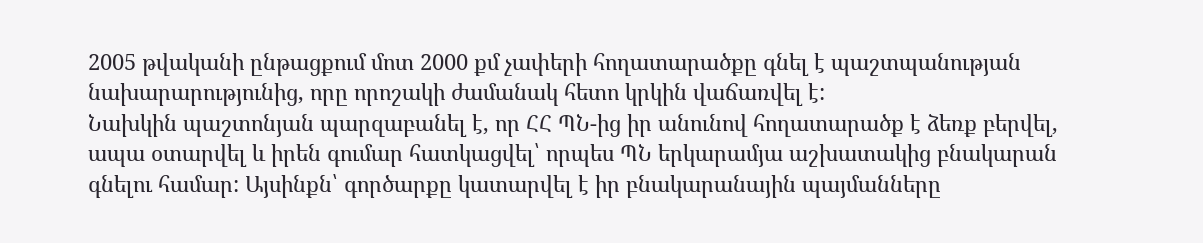2005 թվականի ընթացքում մոտ 2000 քմ չափերի հողատարածքը գնել է պաշտպանության նախարարությունից, որը որոշակի ժամանակ հետո կրկին վաճառվել է:
Նախկին պաշտոնյան պարզաբանել է, որ ՀՀ ՊՆ-ից իր անունով հողատարածք է ձեռք բերվել, ապա օտարվել և իրեն գումար հատկացվել՝ որպես ՊՆ երկարամյա աշխատակից բնակարան գնելու համար: Այսինքն՝ գործարքը կատարվել է իր բնակարանային պայմանները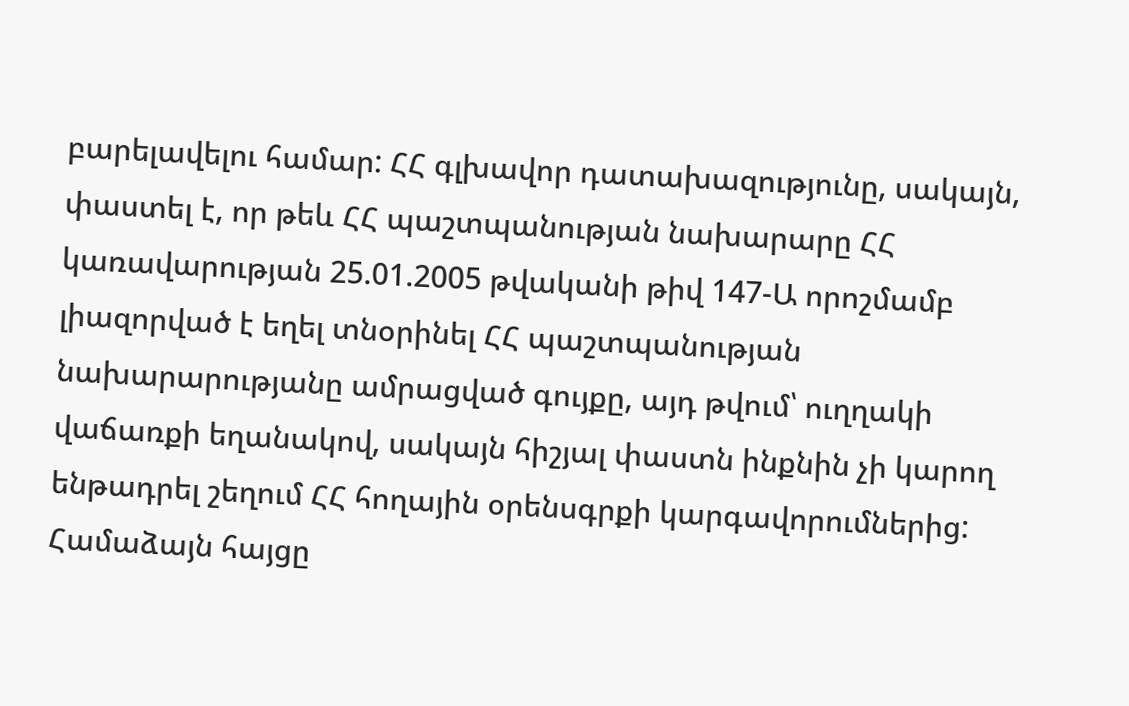բարելավելու համար: ՀՀ գլխավոր դատախազությունը, սակայն, փաստել է, որ թեև ՀՀ պաշտպանության նախարարը ՀՀ կառավարության 25.01.2005 թվականի թիվ 147-Ա որոշմամբ լիազորված է եղել տնօրինել ՀՀ պաշտպանության նախարարությանը ամրացված գույքը, այդ թվում՝ ուղղակի վաճառքի եղանակով, սակայն հիշյալ փաստն ինքնին չի կարող ենթադրել շեղում ՀՀ հողային օրենսգրքի կարգավորումներից: Համաձայն հայցը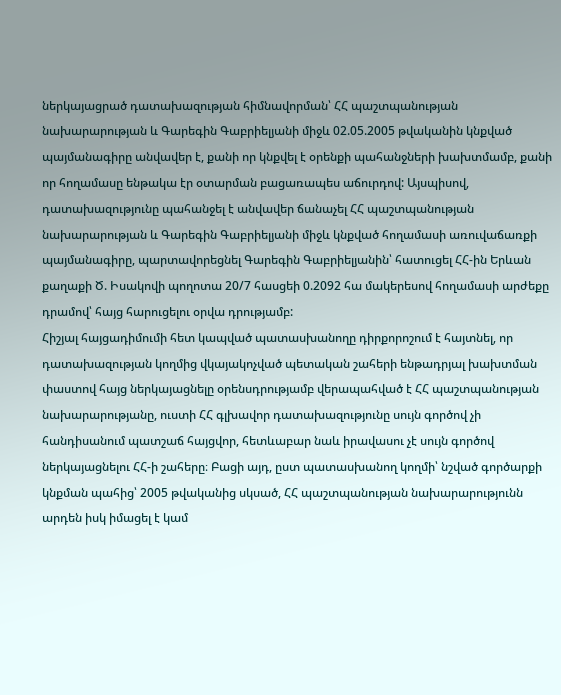ներկայացրած դատախազության հիմնավորման՝ ՀՀ պաշտպանության նախարարության և Գարեգին Գաբրիելյանի միջև 02.05.2005 թվականին կնքված պայմանագիրը անվավեր է, քանի որ կնքվել է օրենքի պահանջների խախտմամբ, քանի որ հողամասը ենթակա էր օտարման բացառապես աճուրդով: Այսպիսով, դատախազությունը պահանջել է անվավեր ճանաչել ՀՀ պաշտպանության նախարարության և Գարեգին Գաբրիելյանի միջև կնքված հողամասի առուվաճառքի պայմանագիրը, պարտավորեցնել Գարեգին Գաբրիելյանին՝ հատուցել ՀՀ-ին Երևան քաղաքի Ծ. Իսակովի պողոտա 20/7 հասցեի 0.2092 հա մակերեսով հողամասի արժեքը դրամով՝ հայց հարուցելու օրվա դրությամբ:
Հիշյալ հայցադիմումի հետ կապված պատասխանողը դիրքորոշում է հայտնել, որ դատախազության կողմից վկայակոչված պետական շահերի ենթադրյալ խախտման փաստով հայց ներկայացնելը օրենսդրությամբ վերապահված է ՀՀ պաշտպանության նախարարությանը, ուստի ՀՀ գլխավոր դատախազությունը սույն գործով չի հանդիսանում պատշաճ հայցվոր, հետևաբար նաև իրավասու չէ սույն գործով ներկայացնելու ՀՀ-ի շահերը։ Բացի այդ, ըստ պատասխանող կողմի՝ նշված գործարքի կնքման պահից՝ 2005 թվականից սկսած, ՀՀ պաշտպանության նախարարությունն արդեն իսկ իմացել է կամ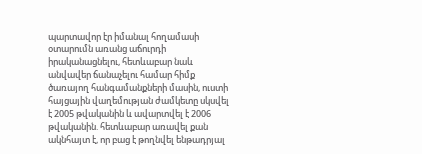պարտավոր էր իմանալ հողամասի օտարումն առանց աճուրդի իրականացնելու, հետևաբար նաև անվավեր ճանաչելու համար հիմք ծառայող հանգամանքների մասին, ուստի հայցային վաղեմության ժամկետը սկսվել է 2005 թվականին և ավարտվել է 2006 թվականին. հետևաբար առավել քան ակնհայտ է, որ բաց է թողնվել ենթադրյալ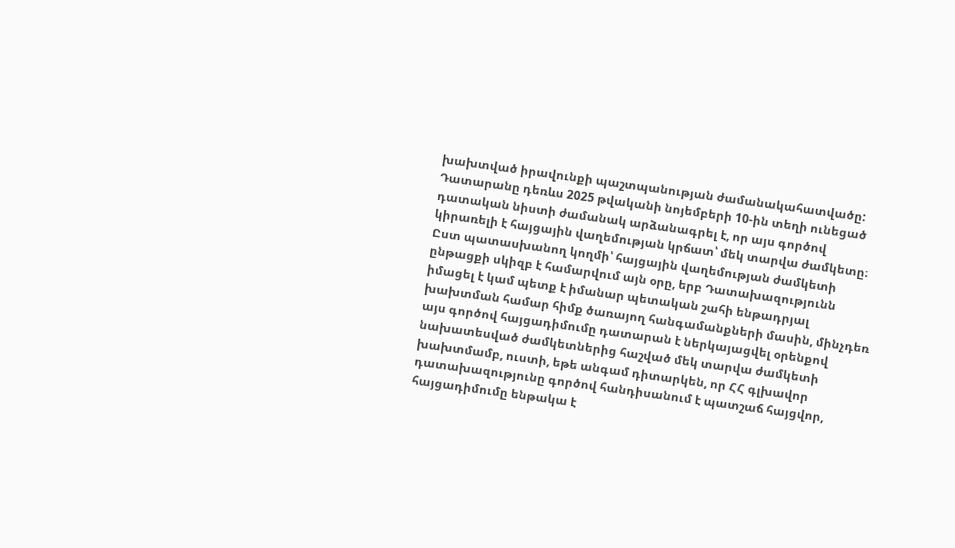խախտված իրավունքի պաշտպանության ժամանակահատվածը:
Դատարանը դեռևս 2025 թվականի նոյեմբերի 10-ին տեղի ունեցած դատական նիստի ժամանակ արձանագրել է, որ այս գործով կիրառելի է հայցային վաղեմության կրճատ՝ մեկ տարվա ժամկետը։ Ըստ պատասխանող կողմի՝ հայցային վաղեմության ժամկետի ընթացքի սկիզբ է համարվում այն օրը, երբ Դատախազությունն իմացել է կամ պետք է իմանար պետական շահի ենթադրյալ խախտման համար հիմք ծառայող հանգամանքների մասին, մինչդեռ այս գործով հայցադիմումը դատարան է ներկայացվել օրենքով նախատեսված ժամկետներից հաշված մեկ տարվա ժամկետի խախտմամբ, ուստի, եթե անգամ դիտարկեն, որ ՀՀ գլխավոր դատախազությունը գործով հանդիսանում է պատշաճ հայցվոր, հայցադիմումը ենթակա է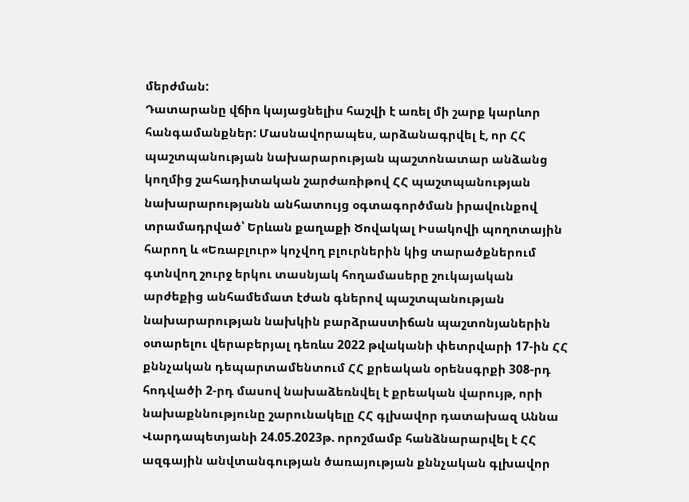մերժման:
Դատարանը վճիռ կայացնելիս հաշվի է առել մի շարք կարևոր հանգամանքներ: Մասնավորապես, արձանագրվել է, որ ՀՀ պաշտպանության նախարարության պաշտոնատար անձանց կողմից շահադիտական շարժառիթով ՀՀ պաշտպանության նախարարությանն անհատույց օգտագործման իրավունքով տրամադրված՝ Երևան քաղաքի Ծովակալ Իսակովի պողոտային հարող և «Եռաբլուր» կոչվող բլուրներին կից տարածքներում գտնվող շուրջ երկու տասնյակ հողամասերը շուկայական արժեքից անհամեմատ էժան գներով պաշտպանության նախարարության նախկին բարձրաստիճան պաշտոնյաներին օտարելու վերաբերյալ դեռևս 2022 թվականի փետրվարի 17-ին ՀՀ քննչական դեպարտամենտում ՀՀ քրեական օրենսգրքի 308-րդ հոդվածի 2-րդ մասով նախաձեռնվել է քրեական վարույթ, որի նախաքննությունը շարունակելը ՀՀ գլխավոր դատախազ Աննա Վարդապետյանի 24.05.2023թ. որոշմամբ հանձնարարվել է ՀՀ ազգային անվտանգության ծառայության քննչական գլխավոր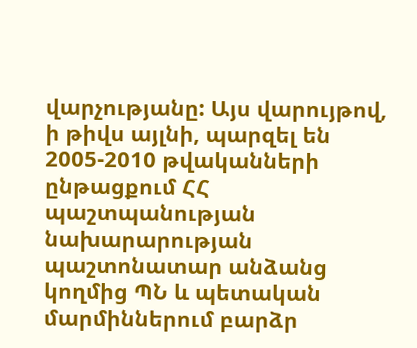վարչությանը: Այս վարույթով, ի թիվս այլնի, պարզել են 2005-2010 թվականների ընթացքում ՀՀ պաշտպանության նախարարության պաշտոնատար անձանց կողմից ՊՆ և պետական մարմիններում բարձր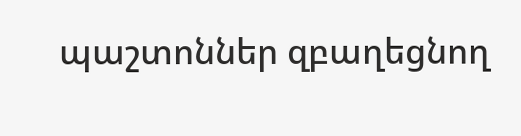պաշտոններ զբաղեցնող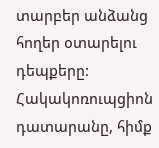տարբեր անձանց հողեր օտարելու դեպքերը:
Հակակոռուպցիոն դատարանը, հիմք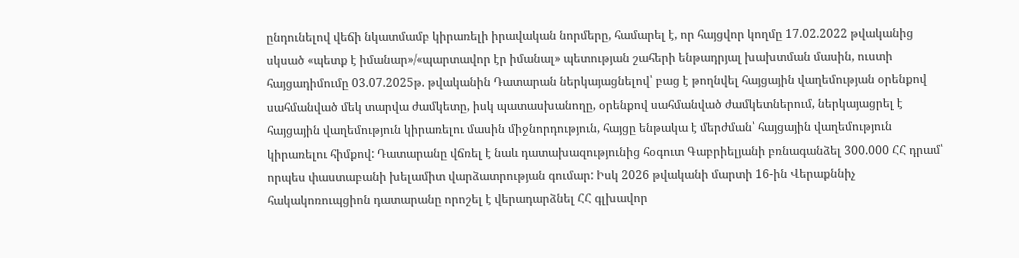ընդունելով վեճի նկատմամբ կիրառելի իրավական նորմերը, համարել է, որ հայցվոր կողմը 17.02.2022 թվականից սկսած «պետք է իմանար»/«պարտավոր էր իմանալ» պետության շահերի ենթադրյալ խախտման մասին, ուստի հայցադիմումը 03.07.2025թ. թվականին Դատարան ներկայացնելով՝ բաց է թողնվել հայցային վաղեմության օրենքով սահմանված մեկ տարվա ժամկետը, իսկ պատասխանողը, օրենքով սահմանված ժամկետներում, ներկայացրել է հայցային վաղեմություն կիրառելու մասին միջնորդություն, հայցը ենթակա է մերժման՝ հայցային վաղեմություն կիրառելու հիմքով: Դատարանը վճռել է նաև դատախազությունից հօգուտ Գաբրիելյանի բռնագանձել 300.000 ՀՀ դրամ՝ որպես փաստաբանի խելամիտ վարձատրության գումար: Իսկ 2026 թվականի մարտի 16-ին Վերաքննիչ հակակոռուպցիոն դատարանը որոշել է վերադարձնել ՀՀ գլխավոր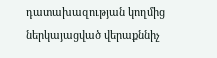դատախազության կողմից ներկայացված վերաքննիչ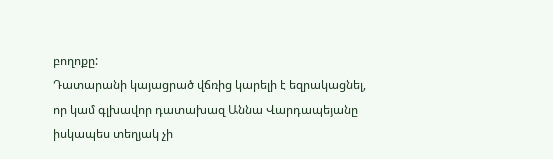բողոքը:
Դատարանի կայացրած վճռից կարելի է եզրակացնել, որ կամ գլխավոր դատախազ Աննա Վարդապեյանը իսկապես տեղյակ չի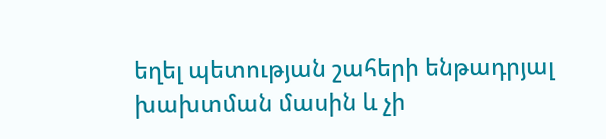եղել պետության շահերի ենթադրյալ խախտման մասին և չի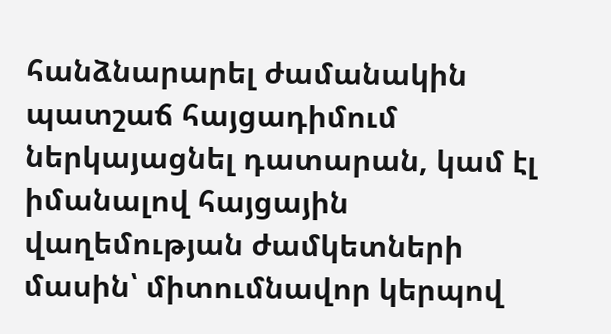հանձնարարել ժամանակին պատշաճ հայցադիմում ներկայացնել դատարան, կամ էլ իմանալով հայցային վաղեմության ժամկետների մասին՝ միտումնավոր կերպով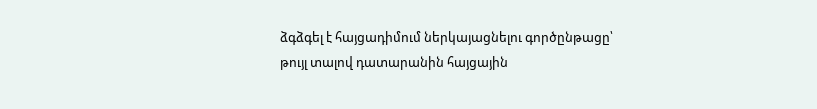ձգձգել է հայցադիմում ներկայացնելու գործընթացը՝ թույլ տալով դատարանին հայցային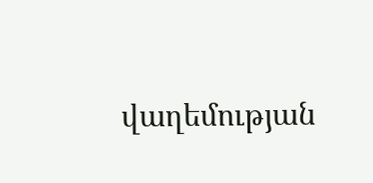վաղեմության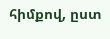հիմքով, ըստ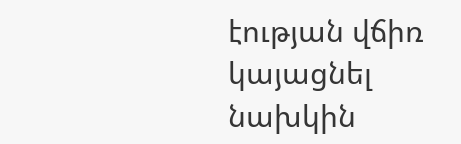էության վճիռ կայացնել նախկին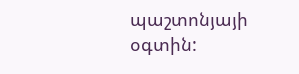պաշտոնյայի օգտին: